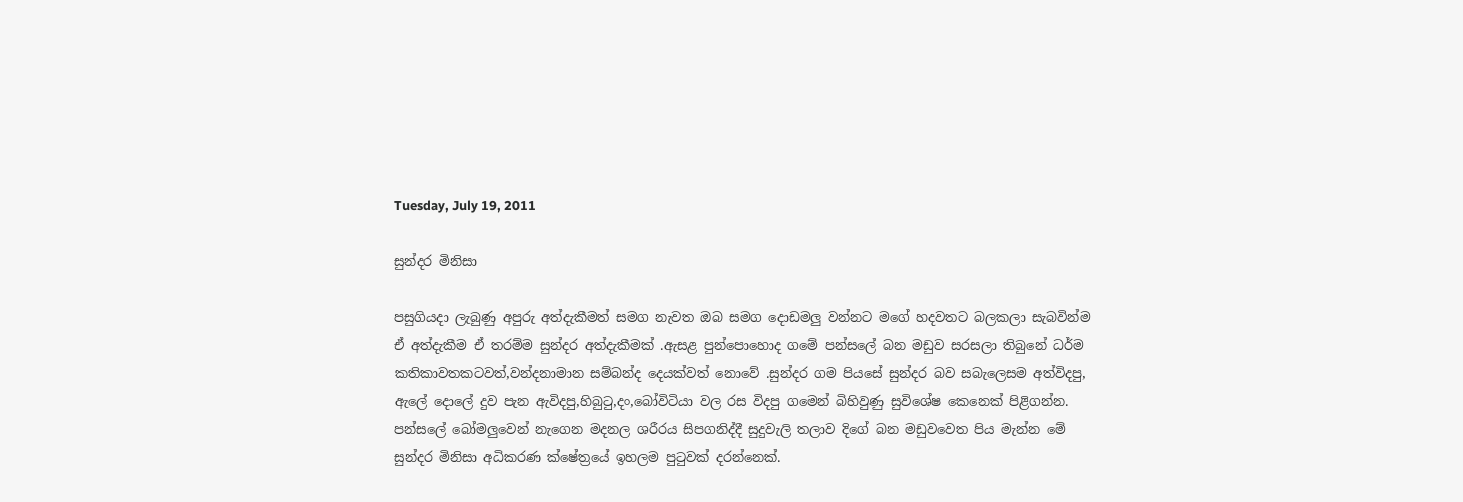Tuesday, July 19, 2011

සුන්දර මිනිසා

පසුගියදා ලැබුණු අපුරු අත්දැකීමත් සමග නැවත ඔබ සමග දොඩමලු වන්නට මගේ හදවතට බලකලා සැබවින්ම ඒ අත්දැකීම ඒ තරම්ම සුන්දර අත්දැකීමක් .ඇසළ පුන්පොහොද ගමේ පන්සලේ බන මඩුව සරසලා තිබුනේ ධර්ම කතිකාවතකටවත්,වන්දනාමාන සම්බන්ද දෙයක්වත් නොවේ .සුන්දර ගම පියසේ සුන්දර බව සබැලෙසම අත්විදපු, ඇලේ දොලේ දුව පැන ඇවිදපු,හිබුටු,දං,බෝවිටියා වල රස විදපු ගමෙන් බිහිවුණු සුවිශේෂ කෙනෙක් පිළිගන්න. පන්සලේ බෝමලුවෙන් නැගෙන මදනල ශරීරය සිපගනිද්දී සුදුවැලි තලාව දිගේ බන මඩුවවෙත පිය මැන්න මේ සුන්දර මිනිසා අධිකරණ ක්ෂේත්‍රයේ ඉහලම පුටුවක් දරන්නෙක්.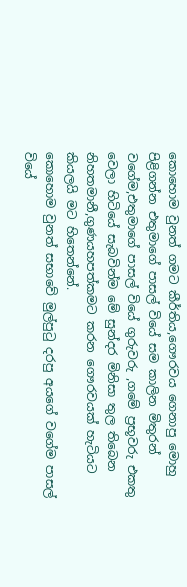කොහොම වුනත් ගමට කීර්තිය,ගෞරවය ගෙනාපු මොහු පිළිගන්න එතුමාගේ පාසල් වියේ සම කාලින මිතුරන් වගේම,එතුමාගේ පාසල් වියේ ගුරුවරු ,ගමේ ප්‍රභූවරු එකතු වෙලා හිටියේ සැබවින්ම මේ සුන්දර මිනිසා තුල තිබෙන නිහතමානී,ගුණයහපත්කමට කරන ගෞරවයක් හැටියට කියලයි මට හිතෙන්නේ.
කොහොම වුනත් සභාවේ මුල්පුටු දරපු අයගේ වගේම පාසල් වියේ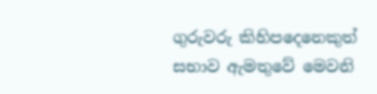ගුරුවරු කිහිපදෙනෙකුත් සභාව ඇමතුවේ මෙවනි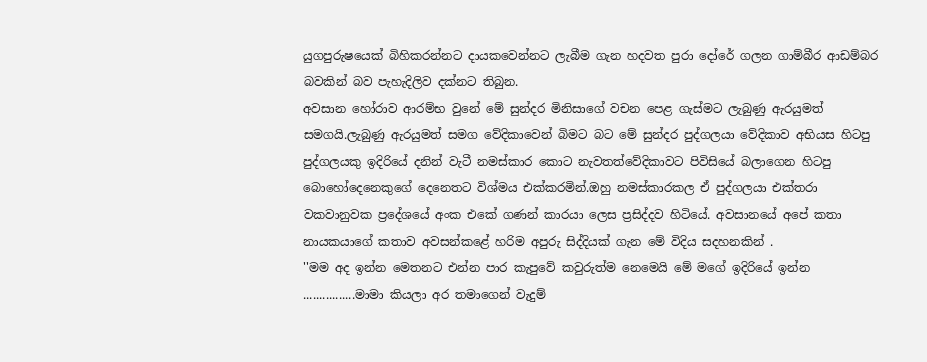යුගපුරුෂයෙක් බිහිකරන්නට දායකවෙන්නට ලැබීම ගැන හදවත පුරා දෝරේ ගලන ගාම්බීර ආඩම්බර බවකින් බව පැහැදිලිව දක්නට තිබුන.
අවසාන හෝරාව ආරම්භ වුනේ මේ සුන්දර මිනිසාගේ වචන පෙළ ගැස්මට ලැබුණු ඇරයුමත් සමගයි.ලැබුණු ඇරයුමත් සමග වේදිකාවෙන් බිමට බට මේ සුන්දර පුද්ගලයා වේදිකාව අභියස හිටපු පුද්ගලයකු ඉදිරියේ දනින් වැටී නමස්කාර කොට නැවතත්වේදිකාවට පිවිසියේ බලාගෙන හිටපු බොහෝදෙනෙකුගේ දෙනෙතට විශ්මය එක්කරමින්.ඔහු නමස්කාරකල ඒ පුද්ගලයා එක්තරා වකවානුවක ප්‍රදේශයේ අංක එකේ ගණන් කාරයා ලෙස ප්‍රසිද්දව හිටියේ. අවසානයේ අපේ කතා නායකයාගේ කතාව අවසන්කළේ හරිම අපුරු සිද්දියක් ගැන මේ විදිය සදහනකින් .
''මම අද ඉන්න මෙතනට එන්න පාර කැපුවේ කවුරුත්ම නෙමෙයි මේ මගේ ඉදිරියේ ඉන්න ................මාමා කියලා අර තමාගෙන් වැදුම්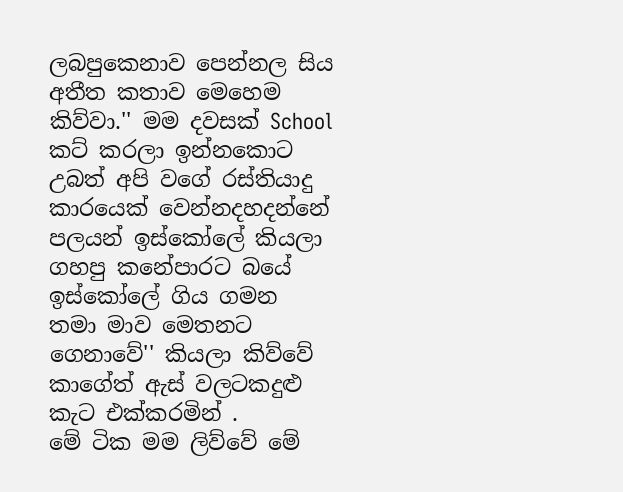ලබපුකෙනාව පෙන්නල සිය අතීත කතාව මෙහෙම කිව්වා.'' මම දවසක් School කට් කරලා ඉන්නකොට උබත් අපි වගේ රස්තියාදු කාරයෙක් වෙන්නදහදන්නේ පලයන් ඉස්කෝලේ කියලා ගහපු කනේපාරට බයේ ඉස්කෝලේ ගිය ගමන තමා මාව මෙතනට ගෙනාවේ'' කියලා කිව්වේ කාගේත් ඇස් වලටකදුළු කැට එක්කරමින් .
මේ ටික මම ලිව්වේ මේ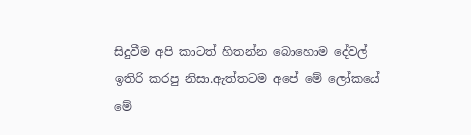සිදුවීම අපි කාටත් හිතන්න බොහොම දේවල් ඉතිරි කරපු නිසා.ඇත්තටම අපේ මේ ලෝකයේ මේ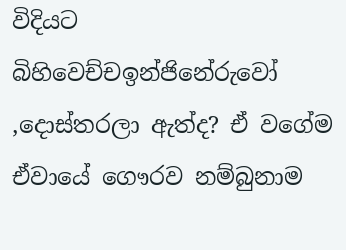විදියට බිහිවෙච්චඉන්ජිනේරුවෝ ,දොස්තරලා ඇත්ද? ඒ වගේම ඒවායේ ගෞරව නම්බුනාම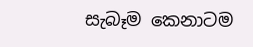සැබෑම කෙනාටම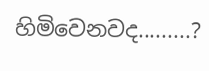හිමිවෙනවද.........?